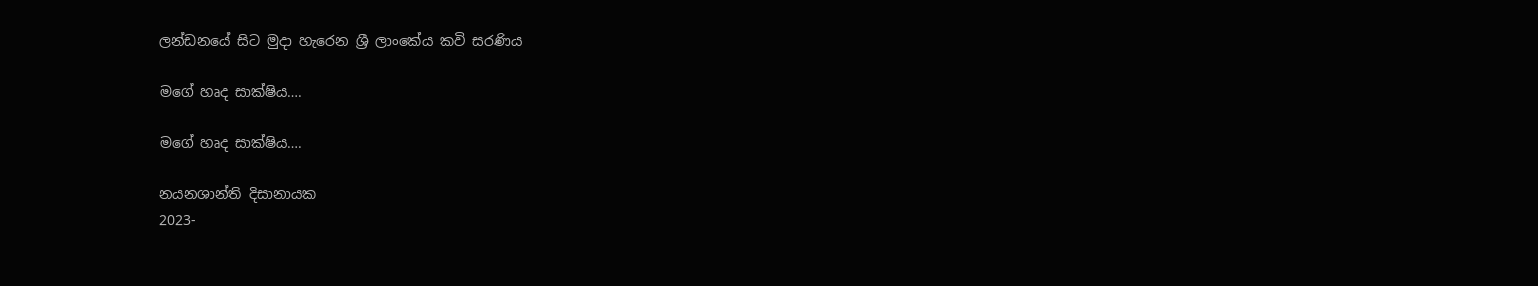ලන්ඩනයේ සිට මුදා හැරෙන ශ්‍රී ලාංකේය කවි සරණිය

මගේ හෘද සාක්ෂිය….

මගේ හෘද සාක්ෂිය….

නයනශාන්ති දිසානායක
2023-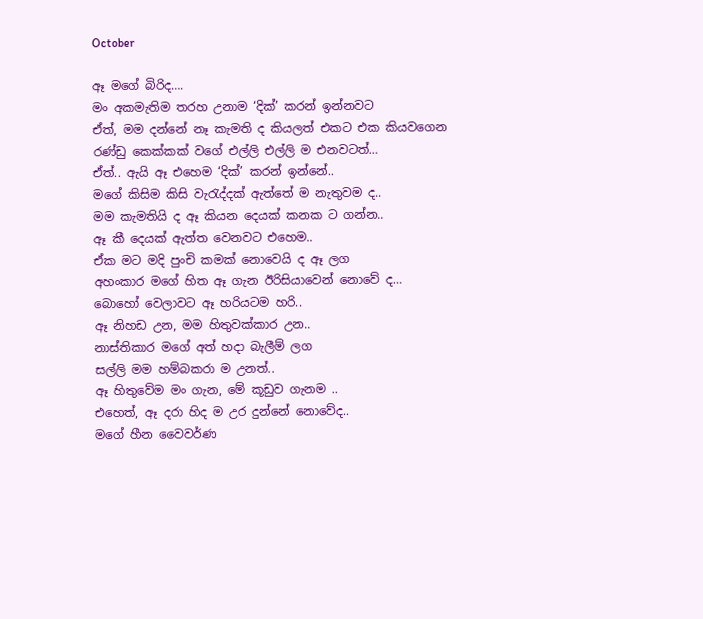October

ඈ මගේ බිරිද….
මං අකමැතිම තරහ උනාම ‘දික්’ කරන් ඉන්නවට
ඒත්, මම දන්නේ නෑ කැමති ද කියලත් එකට එක කියවගෙන
රණ්ඩු කෙක්කක් වගේ එල්ලි එල්ලි ම එනවටත්…
ඒත්.. ඇයි ඈ එහෙම ‘දික්’ කරන් ඉන්නේ..
මගේ කිසිම කිසි වැරැද්දක් ඇත්තේ ම නැතුවම ද..
මම කැමතියි ද ඈ කියන දෙයක් කනක ට ගන්න..
ඈ කී දෙයක් ඇත්ත වෙනවට එහෙම..
ඒක මට මදි පුංචි කමක් නොවෙයි ද ඈ ලග
අහංකාර මගේ හිත ඈ ගැන ඊරිසියාවෙන් නොවේ ද…
බොහෝ වෙලාවට ඈ හරියටම හරි..
ඈ නිහඩ උන, මම හිතුවක්කාර උන..
නාස්තිකාර මගේ අත් හදා බැලීම් ලග
සල්ලි මම හම්බකරා ම උනත්..
ඈ හිතුවේම මං ගැන, මේ කූඩුව ගැනම ..
එහෙත්, ඈ දරා හිද ම උර දුන්නේ නොවේද..
මගේ හීන වෛවර්ණ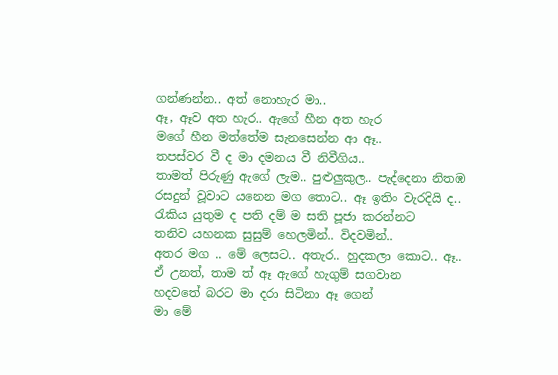ගන්ණන්න.. අත් නොහැර මා..
ඈ, ඈව අත හැර.. ඇගේ හීන අත හැර
මගේ හීන මත්තේම සැනසෙන්න ආ ඈ..
තපස්වර වී ද මා දමනය වී නිවීගිය..
තාමත් පිරුණු ඇගේ ලැම.. පුළුලුකුල.. පැද්දෙනා නිතඹ
රසදුන් වූවාට යනෙන මග තොට.. ඈ ඉතිං වැරදියි ද..
රැකිය යුතුම ද පති දම් ම සති පූජා කරන්නට
තනිව යහනක සුසුම් හෙලමින්.. විදවමින්..
අතර මග .. මේ ලෙසට.. අතැර.. හුදකලා කොට.. ඈ..
ඒ උනත්, තාම ත් ඈ ඇගේ හැගුම් සගවාන
හදවතේ බරට මා දරා සිටිනා ඈ ගෙන්
මා මේ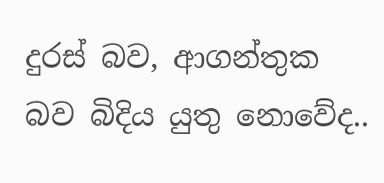දුරස් බව, ආගන්තුක බව බිදිය යුතු නොවේද..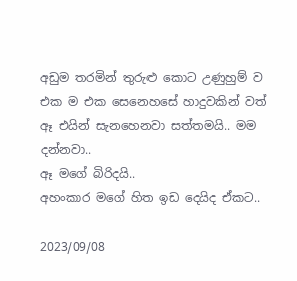අඩුම තරමින් තුරුළු කොට උණුහුම් ව
එක ම එක සෙනෙහසේ හාදුවකින් වත්
ඈ එයින් සැනහෙනවා සත්තමයි.. මම දන්නවා..
ඈ මගේ බිරිදයි..
අහංකාර මගේ හිත ඉඩ දෙයිද ඒකට..

2023/09/08